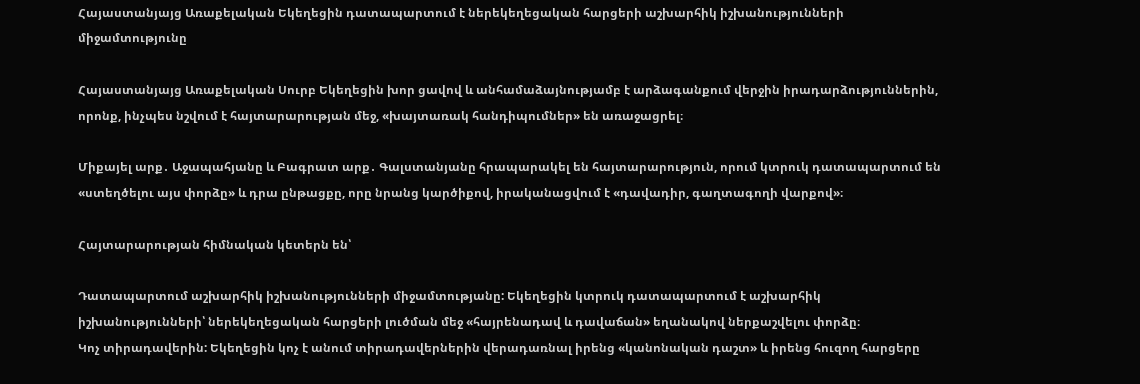Հայաստանյայց Առաքելական Եկեղեցին դատապարտում է ներեկեղեցական հարցերի աշխարհիկ իշխանությունների միջամտությունը

Հայաստանյայց Առաքելական Սուրբ Եկեղեցին խոր ցավով և անհամաձայնությամբ է արձագանքում վերջին իրադարձություններին, որոնք, ինչպես նշվում է հայտարարության մեջ, «խայտառակ հանդիպումներ» են առաջացրել։

Միքայել արք․ Աջապահյանը և Բագրատ արք․ Գալստանյանը հրապարակել են հայտարարություն, որում կտրուկ դատապարտում են «ստեղծելու այս փորձը» և դրա ընթացքը, որը նրանց կարծիքով, իրականացվում է «դավադիր, գաղտագողի վարքով»։

Հայտարարության հիմնական կետերն են՝

Դատապարտում աշխարհիկ իշխանությունների միջամտությանը: Եկեղեցին կտրուկ դատապարտում է աշխարհիկ իշխանությունների՝ ներեկեղեցական հարցերի լուծման մեջ «հայրենադավ և դավաճան» եղանակով ներքաշվելու փորձը։
Կոչ տիրադավերին: Եկեղեցին կոչ է անում տիրադավերներին վերադառնալ իրենց «կանոնական դաշտ» և իրենց հուզող հարցերը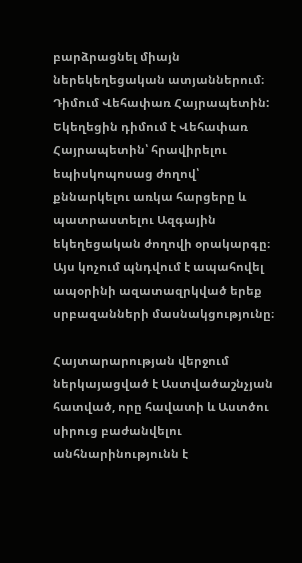բարձրացնել միայն ներեկեղեցական ատյաններում։
Դիմում Վեհափառ Հայրապետին: Եկեղեցին դիմում է Վեհափառ Հայրապետին՝ հրավիրելու եպիսկոպոսաց ժողով՝ քննարկելու առկա հարցերը և պատրաստելու Ազգային եկեղեցական ժողովի օրակարգը։ Այս կոչում պնդվում է ապահովել ապօրինի ազատազրկված երեք սրբազանների մասնակցությունը։

Հայտարարության վերջում ներկայացված է Աստվածաշնչյան հատված, որը հավատի և Աստծու սիրուց բաժանվելու անհնարինությունն է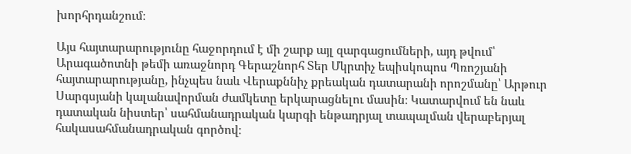խորհրդանշում։

Այս հայտարարությունը հաջորդում է մի շարք այլ զարգացումների, այդ թվում՝ Արագածոտնի թեմի առաջնորդ Գերաշնորհ Տեր Մկրտիչ եպիսկոպոս Պռոշյանի հայտարարությանը, ինչպես նաև Վերաքննիչ քրեական դատարանի որոշմանը՝ Արթուր Սարգսյանի կալանավորման ժամկետը երկարացնելու մասին։ Կատարվում են նաև դատական նիստեր՝ սահմանադրական կարգի ենթադրյալ տապալման վերաբերյալ հակասահմանադրական գործով։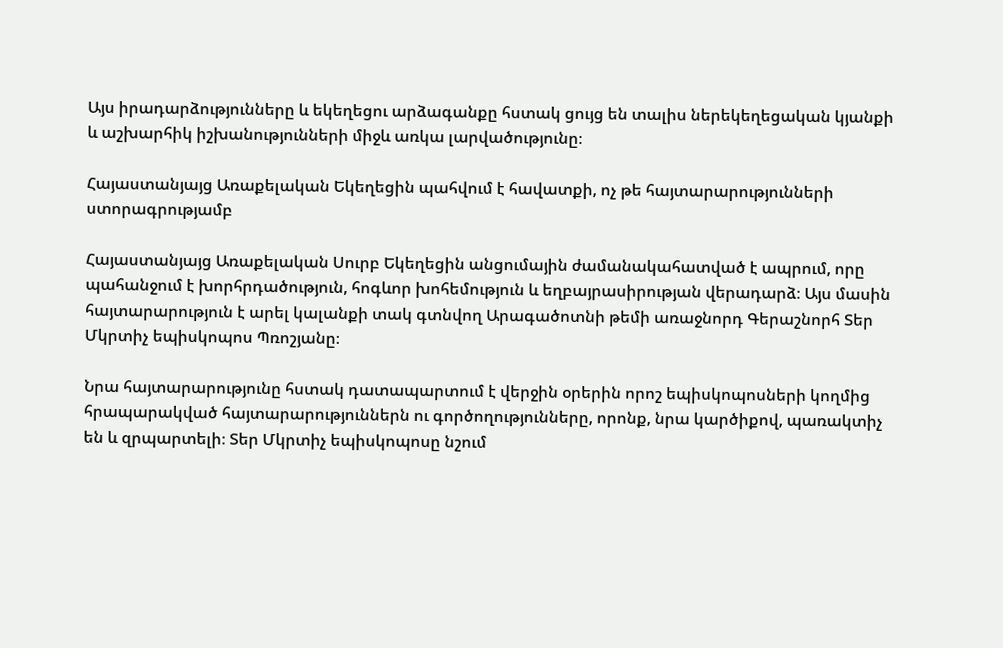Այս իրադարձությունները և եկեղեցու արձագանքը հստակ ցույց են տալիս ներեկեղեցական կյանքի և աշխարհիկ իշխանությունների միջև առկա լարվածությունը։

Հայաստանյայց Առաքելական Եկեղեցին պահվում է հավատքի, ոչ թե հայտարարությունների ստորագրությամբ

Հայաստանյայց Առաքելական Սուրբ Եկեղեցին անցումային ժամանակահատված է ապրում, որը պահանջում է խորհրդածություն, հոգևոր խոհեմություն և եղբայրասիրության վերադարձ։ Այս մասին հայտարարություն է արել կալանքի տակ գտնվող Արագածոտնի թեմի առաջնորդ Գերաշնորհ Տեր Մկրտիչ եպիսկոպոս Պռոշյանը։

Նրա հայտարարությունը հստակ դատապարտում է վերջին օրերին որոշ եպիսկոպոսների կողմից հրապարակված հայտարարություններն ու գործողությունները, որոնք, նրա կարծիքով, պառակտիչ են և զրպարտելի։ Տեր Մկրտիչ եպիսկոպոսը նշում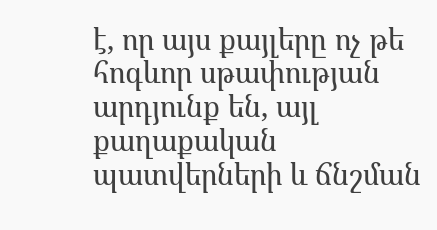է, որ այս քայլերը ոչ թե հոգևոր սթափության արդյունք են, այլ քաղաքական պատվերների և ճնշման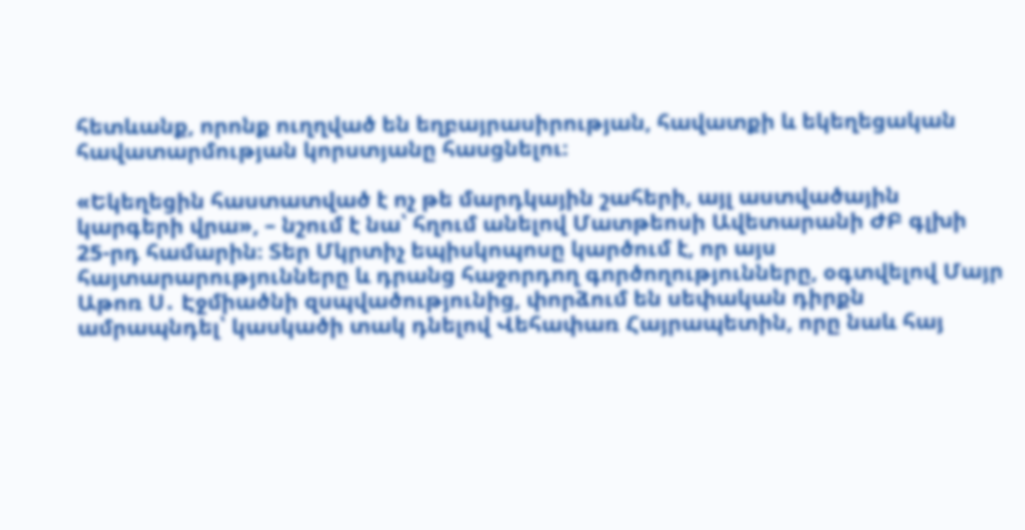հետևանք, որոնք ուղղված են եղբայրասիրության, հավատքի և եկեղեցական հավատարմության կորստյանը հասցնելու։

«Եկեղեցին հաստատված է ոչ թե մարդկային շահերի, այլ աստվածային կարգերի վրա», – նշում է նա՝ հղում անելով Մատթեոսի Ավետարանի ԺԲ գլխի 25-րդ համարին։ Տեր Մկրտիչ եպիսկոպոսը կարծում է, որ այս հայտարարությունները և դրանց հաջորդող գործողությունները, օգտվելով Մայր Աթոռ Ս․ Էջմիածնի զսպվածությունից, փորձում են սեփական դիրքն ամրապնդել՝ կասկածի տակ դնելով Վեհափառ Հայրապետին, որը նաև հայ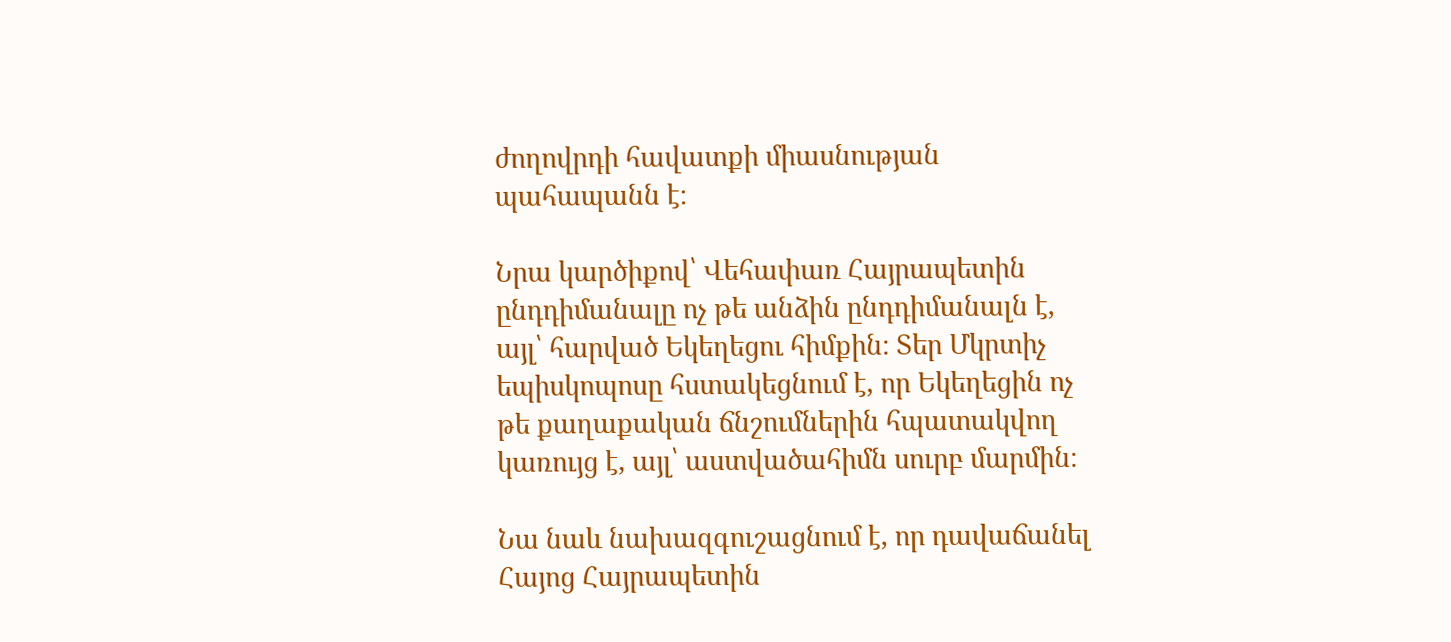ժողովրդի հավատքի միասնության պահապանն է։

Նրա կարծիքով՝ Վեհափառ Հայրապետին ընդդիմանալը ոչ թե անձին ընդդիմանալն է, այլ՝ հարված Եկեղեցու հիմքին։ Տեր Մկրտիչ եպիսկոպոսը հստակեցնում է, որ Եկեղեցին ոչ թե քաղաքական ճնշումներին հպատակվող կառույց է, այլ՝ աստվածահիմն սուրբ մարմին։

Նա նաև նախազգուշացնում է, որ դավաճանել Հայոց Հայրապետին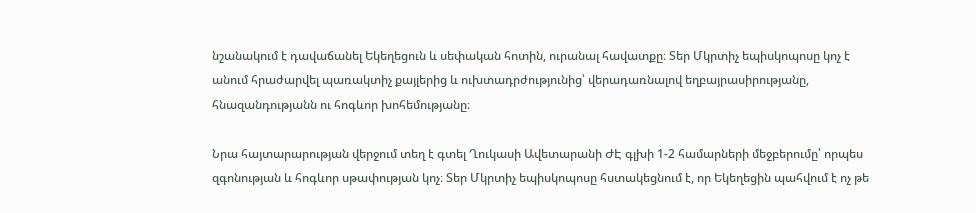նշանակում է դավաճանել Եկեղեցուն և սեփական հոտին, ուրանալ հավատքը։ Տեր Մկրտիչ եպիսկոպոսը կոչ է անում հրաժարվել պառակտիչ քայլերից և ուխտադրժությունից՝ վերադառնալով եղբայրասիրությանը, հնազանդությանն ու հոգևոր խոհեմությանը։

Նրա հայտարարության վերջում տեղ է գտել Ղուկասի Ավետարանի ԺԷ գլխի 1-2 համարների մեջբերումը՝ որպես զգոնության և հոգևոր սթափության կոչ։ Տեր Մկրտիչ եպիսկոպոսը հստակեցնում է, որ Եկեղեցին պահվում է ոչ թե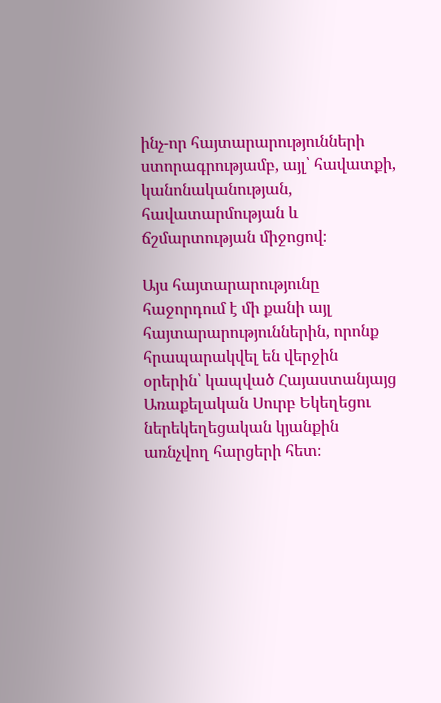ինչ-որ հայտարարությունների ստորագրությամբ, այլ՝ հավատքի, կանոնականության, հավատարմության և ճշմարտության միջոցով։

Այս հայտարարությունը հաջորդում է մի քանի այլ հայտարարություններին, որոնք հրապարակվել են վերջին օրերին՝ կապված Հայաստանյայց Առաքելական Սուրբ Եկեղեցու ներեկեղեցական կյանքին առնչվող հարցերի հետ։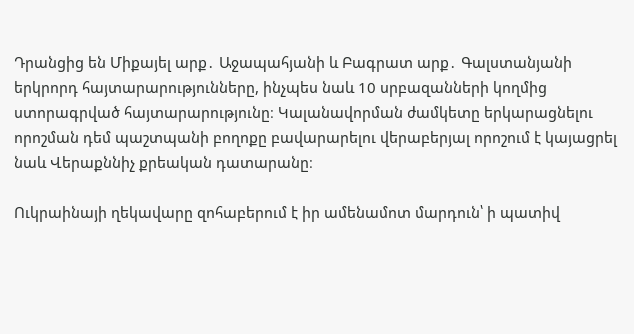Դրանցից են Միքայել արք․ Աջապահյանի և Բագրատ արք․ Գալստանյանի երկրորդ հայտարարությունները, ինչպես նաև 10 սրբազանների կողմից ստորագրված հայտարարությունը։ Կալանավորման ժամկետը երկարացնելու որոշման դեմ պաշտպանի բողոքը բավարարելու վերաբերյալ որոշում է կայացրել նաև Վերաքննիչ քրեական դատարանը։

Ուկրաինայի ղեկավարը զոհաբերում է իր ամենամոտ մարդուն՝ ի պատիվ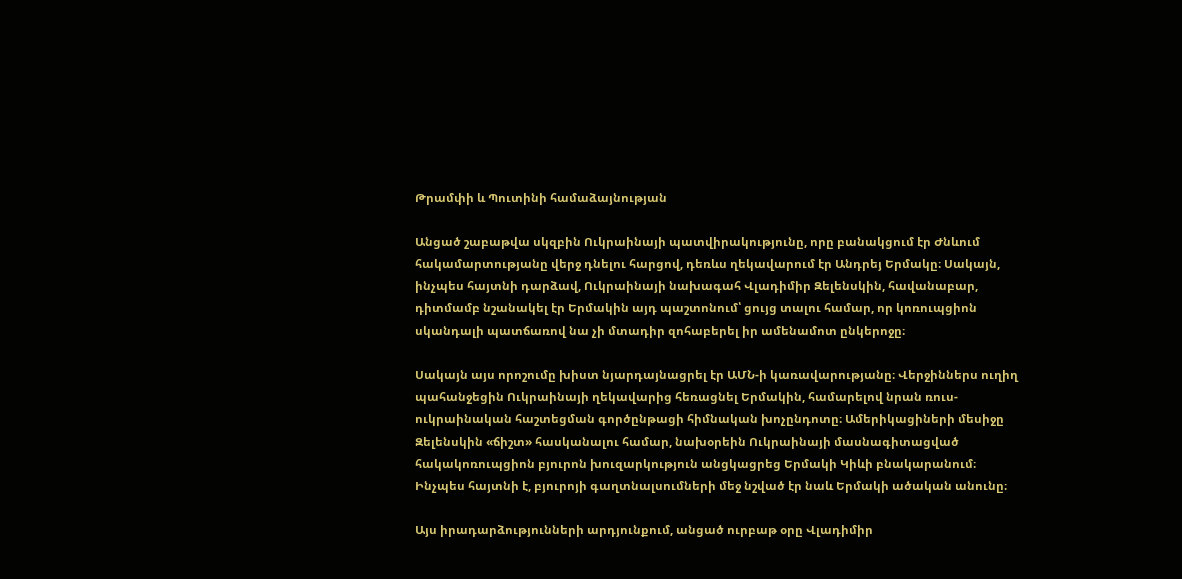Թրամփի և Պուտինի համաձայնության

Անցած շաբաթվա սկզբին Ուկրաինայի պատվիրակությունը, որը բանակցում էր Ժնևում հակամարտությանը վերջ դնելու հարցով, դեռևս ղեկավարում էր Անդրեյ Երմակը։ Սակայն, ինչպես հայտնի դարձավ, Ուկրաինայի նախագահ Վլադիմիր Զելենսկին, հավանաբար, դիտմամբ նշանակել էր Երմակին այդ պաշտոնում՝ ցույց տալու համար, որ կոռուպցիոն սկանդալի պատճառով նա չի մտադիր զոհաբերել իր ամենամոտ ընկերոջը։

Սակայն այս որոշումը խիստ նյարդայնացրել էր ԱՄՆ-ի կառավարությանը։ Վերջիններս ուղիղ պահանջեցին Ուկրաինայի ղեկավարից հեռացնել Երմակին, համարելով նրան ռուս-ուկրաինական հաշտեցման գործընթացի հիմնական խոչընդոտը։ Ամերիկացիների մեսիջը Զելենսկին «ճիշտ» հասկանալու համար, նախօրեին Ուկրաինայի մասնագիտացված հակակոռուպցիոն բյուրոն խուզարկություն անցկացրեց Երմակի Կիևի բնակարանում։ Ինչպես հայտնի է, բյուրոյի գաղտնալսումների մեջ նշված էր նաև Երմակի ածական անունը։

Այս իրադարձությունների արդյունքում, անցած ուրբաթ օրը Վլադիմիր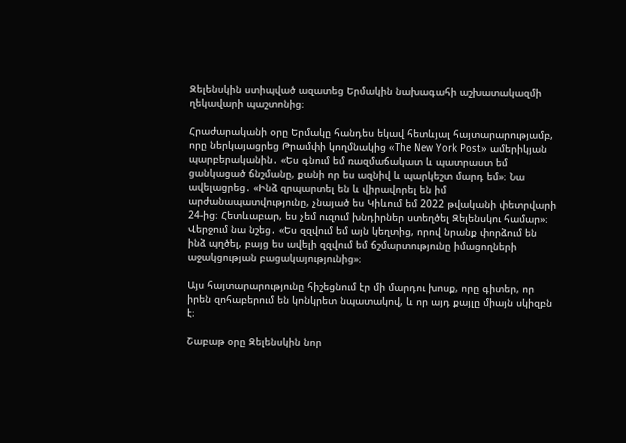Զելենսկին ստիպված ազատեց Երմակին նախագահի աշխատակազմի ղեկավարի պաշտոնից։

Հրաժարականի օրը Երմակը հանդես եկավ հետևյալ հայտարարությամբ, որը ներկայացրեց Թրամփի կողմնակից «The New York Post» ամերիկյան պարբերականին․ «Ես գնում եմ ռազմաճակատ և պատրաստ եմ ցանկացած ճնշմանը, քանի որ ես ազնիվ և պարկեշտ մարդ եմ»։ Նա ավելացրեց․ «Ինձ զրպարտել են և վիրավորել են իմ արժանապատվությունը, չնայած ես Կիևում եմ 2022 թվականի փետրվարի 24-ից։ Հետևաբար, ես չեմ ուզում խնդիրներ ստեղծել Զելենսկու համար»։ Վերջում նա նշեց․ «Ես զզվում եմ այն կեղտից, որով նրանք փորձում են ինձ պղծել, բայց ես ավելի զզվում եմ ճշմարտությունը իմացողների աջակցության բացակայությունից»։

Այս հայտարարությունը հիշեցնում էր մի մարդու խոսք, որը գիտեր, որ իրեն զոհաբերում են կոնկրետ նպատակով, և որ այդ քայլը միայն սկիզբն է։

Շաբաթ օրը Զելենսկին նոր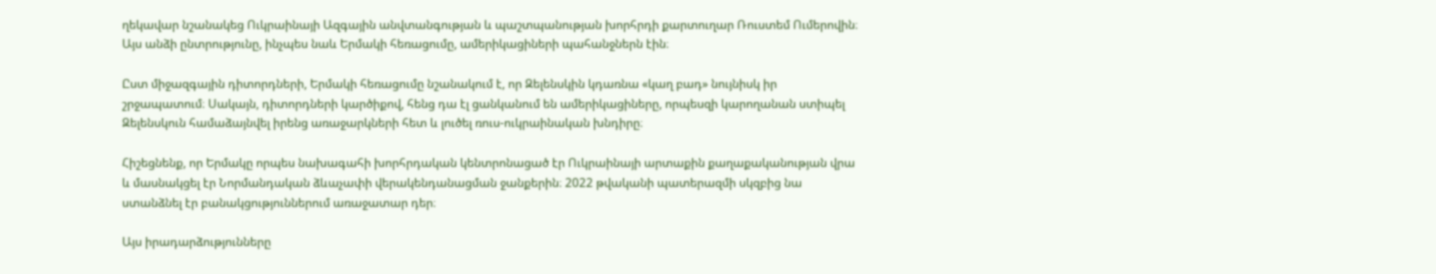ղեկավար նշանակեց Ուկրաինայի Ազգային անվտանգության և պաշտպանության խորհրդի քարտուղար Ռուստեմ Ումերովին։ Այս անձի ընտրությունը, ինչպես նաև Երմակի հեռացումը, ամերիկացիների պահանջներն էին։

Ըստ միջազգային դիտորդների, Երմակի հեռացումը նշանակում է, որ Զելենսկին կդառնա «կաղ բադ» նույնիսկ իր շրջապատում։ Սակայն, դիտորդների կարծիքով, հենց դա էլ ցանկանում են ամերիկացիները, որպեսզի կարողանան ստիպել Զելենսկուն համաձայնվել իրենց առաջարկների հետ և լուծել ռուս-ուկրաինական խնդիրը։

Հիշեցնենք, որ Երմակը որպես նախագահի խորհրդական կենտրոնացած էր Ուկրաինայի արտաքին քաղաքականության վրա և մասնակցել էր Նորմանդական ձևաչափի վերակենդանացման ջանքերին։ 2022 թվականի պատերազմի սկզբից նա ստանձնել էր բանակցություններում առաջատար դեր։

Այս իրադարձությունները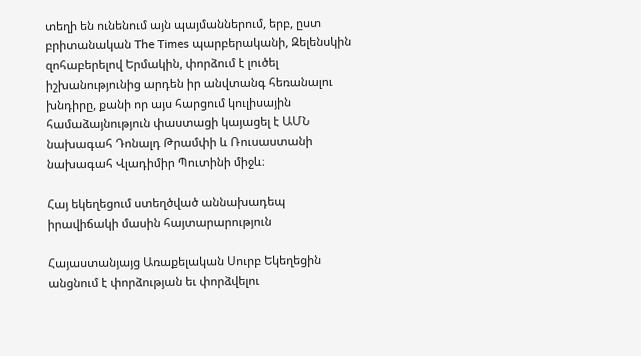տեղի են ունենում այն պայմաններում, երբ, ըստ բրիտանական The Times պարբերականի, Զելենսկին զոհաբերելով Երմակին, փորձում է լուծել իշխանությունից արդեն իր անվտանգ հեռանալու խնդիրը, քանի որ այս հարցում կուլիսային համաձայնություն փաստացի կայացել է ԱՄՆ նախագահ Դոնալդ Թրամփի և Ռուսաստանի նախագահ Վլադիմիր Պուտինի միջև։

Հայ եկեղեցում ստեղծված աննախադեպ իրավիճակի մասին հայտարարություն

Հայաստանյայց Առաքելական Սուրբ Եկեղեցին անցնում է փորձության եւ փորձվելու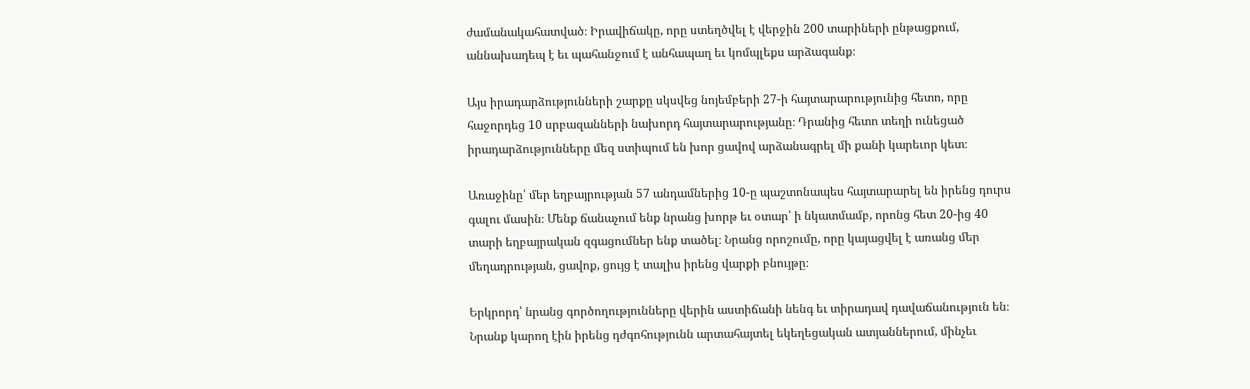ժամանակահատված։ Իրավիճակը, որը ստեղծվել է վերջին 200 տարիների ընթացքում, աննախադեպ է եւ պահանջում է անհապաղ եւ կոմպլեքս արձագանք։

Այս իրադարձությունների շարքը սկսվեց նոյեմբերի 27-ի հայտարարությունից հետո, որը հաջորդեց 10 սրբազանների նախորդ հայտարարությանը։ Դրանից հետո տեղի ունեցած իրադարձությունները մեզ ստիպում են խոր ցավով արձանագրել մի քանի կարեւոր կետ։

Առաջինը՝ մեր եղբայրության 57 անդամներից 10-ը պաշտոնապես հայտարարել են իրենց դուրս գալու մասին։ Մենք ճանաչում ենք նրանց խորթ եւ օտար՝ ի նկատմամբ, որոնց հետ 20-ից 40 տարի եղբայրական զգացումներ ենք տածել։ Նրանց որոշումը, որը կայացվել է առանց մեր մեղադրության, ցավոք, ցույց է տալիս իրենց վարքի բնույթը։

Երկրորդ՝ նրանց գործողությունները վերին աստիճանի նենգ եւ տիրադավ դավաճանություն են։ Նրանք կարող էին իրենց դժգոհությունն արտահայտել եկեղեցական ատյաններում, մինչեւ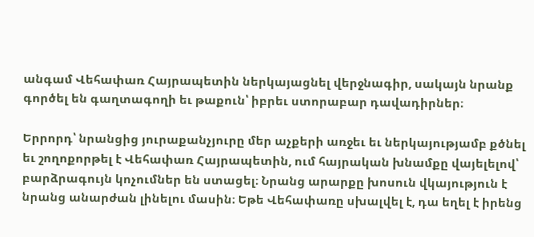անգամ Վեհափառ Հայրապետին ներկայացնել վերջնագիր, սակայն նրանք գործել են գաղտագողի եւ թաքուն՝ իբրեւ ստորաբար դավադիրներ։

Երրորդ՝ նրանցից յուրաքանչյուրը մեր աչքերի առջեւ եւ ներկայությամբ քծնել եւ շողոքորթել է Վեհափառ Հայրապետին, ում հայրական խնամքը վայելելով՝ բարձրագույն կոչումներ են ստացել։ Նրանց արարքը խոսուն վկայություն է նրանց անարժան լինելու մասին։ Եթե Վեհափառը սխալվել է, դա եղել է իրենց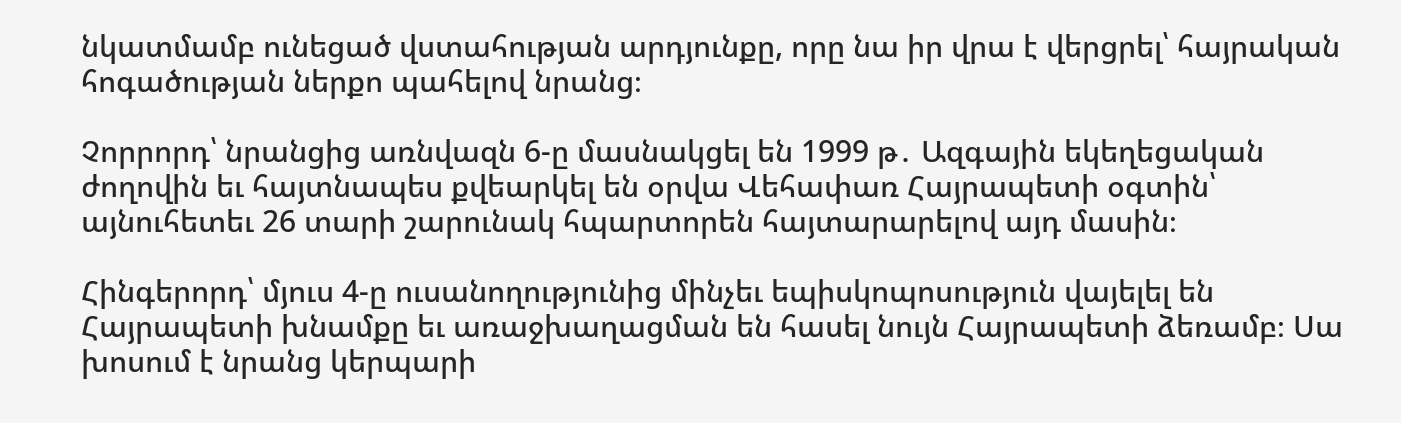նկատմամբ ունեցած վստահության արդյունքը, որը նա իր վրա է վերցրել՝ հայրական հոգածության ներքո պահելով նրանց։

Չորրորդ՝ նրանցից առնվազն 6-ը մասնակցել են 1999 թ․ Ազգային եկեղեցական ժողովին եւ հայտնապես քվեարկել են օրվա Վեհափառ Հայրապետի օգտին՝ այնուհետեւ 26 տարի շարունակ հպարտորեն հայտարարելով այդ մասին։

Հինգերորդ՝ մյուս 4-ը ուսանողությունից մինչեւ եպիսկոպոսություն վայելել են Հայրապետի խնամքը եւ առաջխաղացման են հասել նույն Հայրապետի ձեռամբ։ Սա խոսում է նրանց կերպարի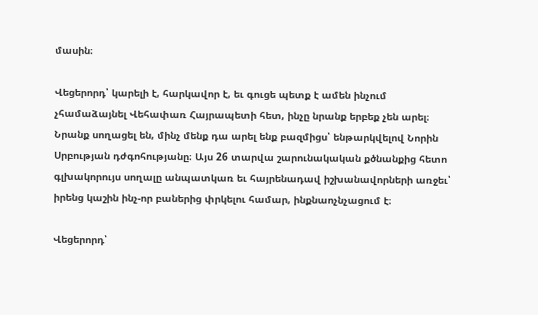մասին։

Վեցերորդ՝ կարելի է, հարկավոր է, եւ գուցե պետք է ամեն ինչում չհամաձայնել Վեհափառ Հայրապետի հետ, ինչը նրանք երբեք չեն արել։ Նրանք սողացել են, մինչ մենք դա արել ենք բազմիցս՝ ենթարկվելով Նորին Սրբության դժգոհությանը։ Այս 26 տարվա շարունակական քծնանքից հետո գլխակորույս սողալը անպատկառ եւ հայրենադավ իշխանավորների առջեւ՝ իրենց կաշին ինչ-որ բաներից փրկելու համար, ինքնաոչնչացում է։

Վեցերորդ՝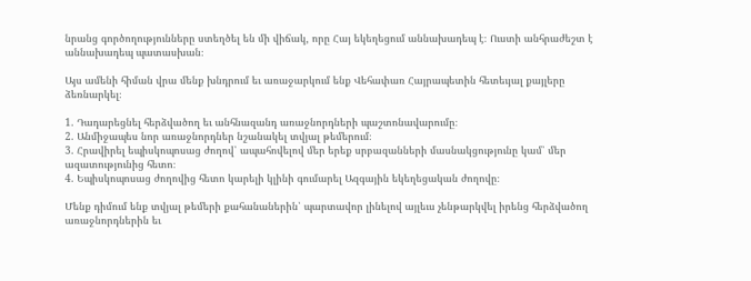նրանց գործողությունները ստեղծել են մի վիճակ, որը Հայ եկեղեցում աննախադեպ է։ Ուստի անհրաժեշտ է աննախադեպ պատասխան։

Այս ամենի հիման վրա մենք խնդրում եւ առաջարկում ենք Վեհափառ Հայրապետին հետեւյալ քայլերը ձեռնարկել։

1. Դադարեցնել հերձվածող եւ անհնազանդ առաջնորդների պաշտոնավարումը։
2. Անմիջապես նոր առաջնորդներ նշանակել տվյալ թեմերում։
3. Հրավիրել եպիսկոպոսաց ժողով՝ ապահովելով մեր երեք սրբազանների մասնակցությունը կամ՝ մեր ազատությունից հետո։
4. Եպիսկոպոսաց ժողովից հետո կարելի կլինի գումարել Ազգային եկեղեցական ժողովը։

Մենք դիմում ենք տվյալ թեմերի քահանաներին՝ պարտավոր լինելով այլեւս չենթարկվել իրենց հերձվածող առաջնորդներին եւ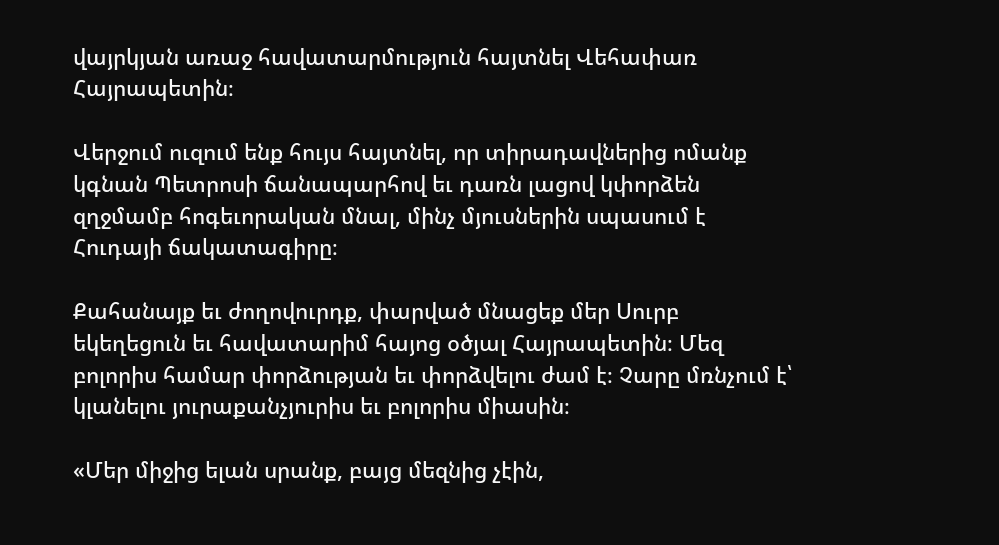վայրկյան առաջ հավատարմություն հայտնել Վեհափառ Հայրապետին։

Վերջում ուզում ենք հույս հայտնել, որ տիրադավներից ոմանք կգնան Պետրոսի ճանապարհով եւ դառն լացով կփորձեն զղջմամբ հոգեւորական մնալ, մինչ մյուսներին սպասում է Հուդայի ճակատագիրը։

Քահանայք եւ ժողովուրդք, փարված մնացեք մեր Սուրբ եկեղեցուն եւ հավատարիմ հայոց օծյալ Հայրապետին։ Մեզ բոլորիս համար փորձության եւ փորձվելու ժամ է։ Չարը մռնչում է՝ կլանելու յուրաքանչյուրիս եւ բոլորիս միասին։

«Մեր միջից ելան սրանք, բայց մեզնից չէին,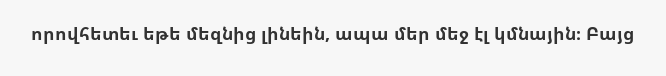որովհետեւ եթե մեզնից լինեին, ապա մեր մեջ էլ կմնային։ Բայց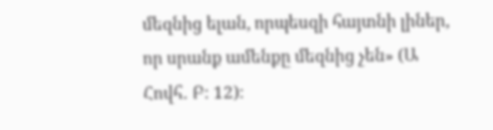մեզնից ելան, որպեսզի հայտնի լիներ, որ սրանք ամենքը մեզնից չեն» (Ա Հովհ․ Բ։ 12)։